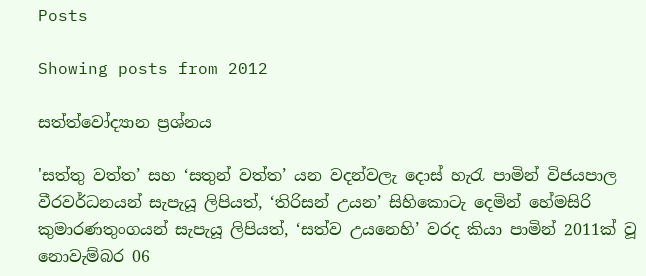Posts

Showing posts from 2012

සත්ත්වෝද්‍යාන ප්‍රශ්නය

'සත්තු වත්ත’ සහ ‘සතුන් වත්ත’ යන වදන්වලැ දොස් හැරැ පාමින් විජයපාල වීරවර්ධනයන් සැපැයූ ලිපියත්, ‘තිරිසන් උයන’ සිහිකොටැ දෙමින් හේමසිරි කුමාරණතුංගයන් සැපැයූ ලිපියත්, ‘සත්ව උයනෙහි’ වරද කියා පාමින් 2011ක් වූ නොවැම්බර 06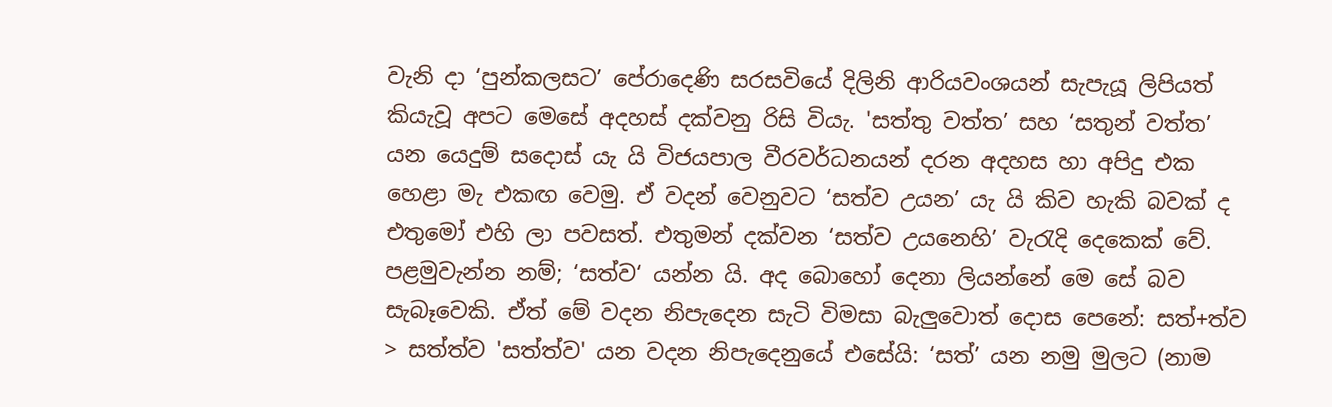වැනි දා ‘පුන්කලසට’ පේරාදෙණි සරසවියේ දිලිනි ආරියවංශයන් සැපැයූ ලිපියත් කියැවූ අපට මෙසේ අදහස් දක්වනු රිසි වියැ. 'සත්තු වත්ත’ සහ ‘සතුන් වත්ත’ යන යෙදුම් සදොස් යැ යි විජයපාල වීරවර්ධනයන් දරන අදහස හා අපිදු එක හෙළා මැ එකඟ වෙමු. ඒ වදන් වෙනුවට ‘සත්ව උයන’ යැ යි කිව හැකි බවක් ද එතුමෝ එහි ලා පවසත්. එතුමන් දක්වන ‘සත්ව උයනෙහි’ වැරැදි දෙකෙක් වේ. පළමුවැන්න නම්; ‘සත්ව‘ යන්න යි. අද බොහෝ දෙනා ලියන්නේ මෙ සේ බව සැබෑවෙකි. ඒත් මේ වදන නිපැදෙන සැටි විමසා බැලුවොත් දොස පෙනේ: සත්+ත්ව > සත්ත්ව 'සත්ත්ව' යන වදන නිපැදෙනුයේ එසේයි: ‘සත්’ යන නමු මුලට (නාම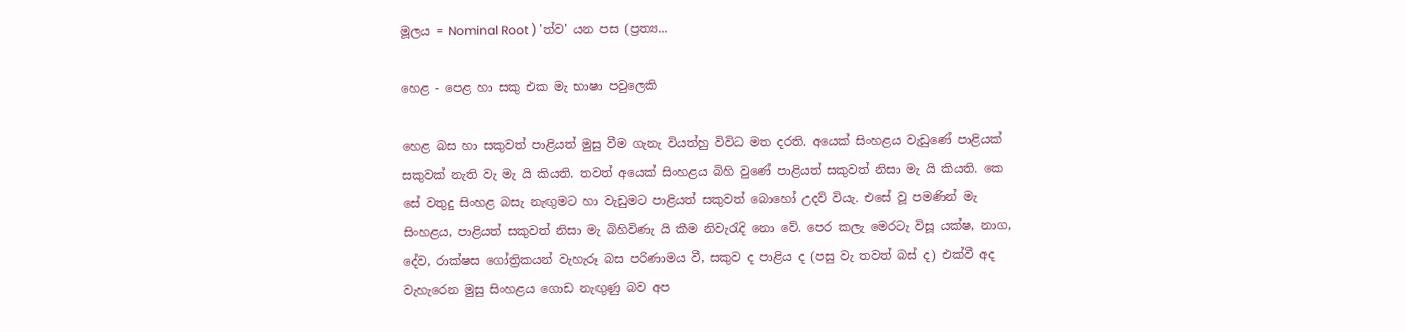මූලය = Nominal Root ) 'ත්ව' යන පස (ප්‍රත්‍ය...

හෙළ - පෙළ හා සකු එක මැ භාෂා පවුලෙකි

හෙළ බස හා සකුවත් පාළියත් මුසු වීම ගැනැ වියත්හු විවිධ මත දරති. අයෙක් සිංහළය වැඩුණේ පාළියක් සකුවක් නැති වැ මැ යි කියති. තවත් අයෙක් සිංහළය බිහි වුණේ පාළියත් සකුවත් නිසා මැ යි කියති. කෙ සේ වතුදු සිංහළ බසැ නැඟුමට හා වැඩුමට පාළියත් සකුවත් බොහෝ උදව් වියැ. එසේ වූ පමණින් මැ සිංහළය, පාළියත් සකුවත් නිසා මැ බිහිවිණැ යි කීම නිවැරැදි නො වේ. පෙර කලැ මෙරටැ විසූ යක්ෂ, නාග, දේව, රාක්ෂස ගෝත්‍රිකයන් වැහැරූ බස පරිණාමය වී, සකුව ද පාළිය ද (පසු වැ තවත් බස් ද) එක්වී අද වැහැරෙන මුසු සිංහළය ගොඩ නැඟුණු බව අප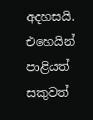අදහසයි. එහෙයින් පාළියත් සකුවත්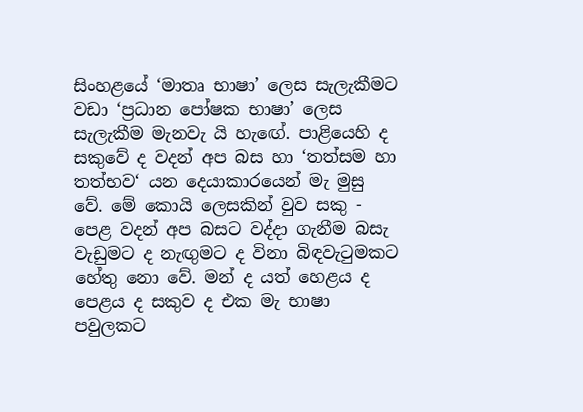සිංහළයේ ‘මාතෘ භාෂා’ ලෙස සැලැකීමට වඩා ‘ප්‍රධාන පෝෂක භාෂා’ ලෙස සැලැකීම මැනවැ යි හැඟේ. පාළියෙහි ද සකුවේ ද වදන් අප බස හා ‘තත්සම හා තත්භව‘ යන දෙයාකාරයෙන් මැ මුසු වේ. මේ කොයි ලෙසකින් වුව සකු - පෙළ වදන් අප බසට වද්දා ගැනීම බසැ වැඩුමට ද නැඟුමට ද විනා බිඳවැටුමකට හේතු නො වේ. මන් ද යත් හෙළය ද පෙළය ද සකුව ද එක මැ භාෂා පවුලකට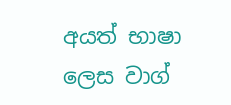අයත් භාෂා ලෙස වාග්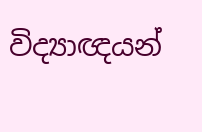විද්‍යාඥයන්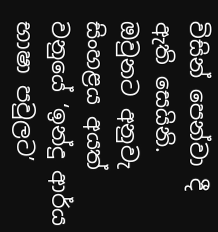විසින් පෙන්වා දී ඇති සෙයිනි. ඔවුනට අනුවැ සිංහළය අයත් වනුයේ ‘ඉන්දු ආර්ය භාෂා පවුලට’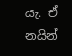යැ. ඒ නයින්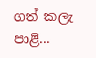ගත් කලැ පාළි...